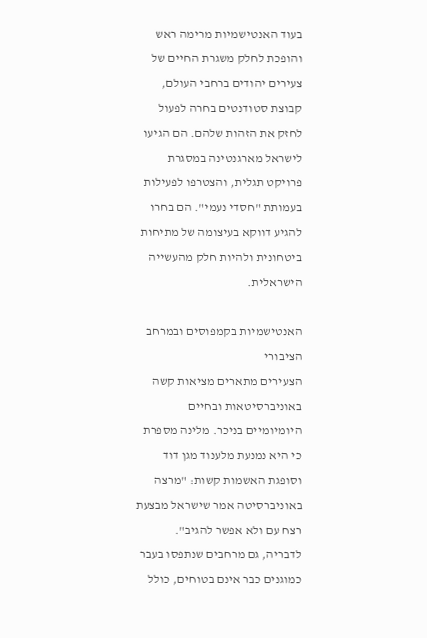בעוד האנטישמיות מרימה ראש והופכת לחלק משגרת החיים של צעירים יהודים ברחבי העולם, קבוצת סטודנטים בחרה לפעול לחזק את הזהות שלהם. הם הגיעו לישראל מארגנטינה במסגרת פרויקט תגלית, והצטרפו לפעילות בעמותת "חסדי נעמי". הם בחרו להגיע דווקא בעיצומה של מתיחות ביטחונית ולהיות חלק מהעשייה הישראלית.

האנטישמיות בקמפוסים ובמרחב הציבורי
הצעירים מתארים מציאות קשה באוניברסיטאות ובחיים היומיומיים בניכר. מלינה מספרת כי היא נמנעת מלענוד מגן דוד וסופגת האשמות קשות: "מרצה באוניברסיטה אמר שישראל מבצעת רצח עם ולא אפשר להגיב".
לדבריה, גם מרחבים שנתפסו בעבר כמוגנים כבר אינם בטוחים, כולל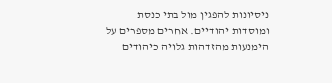ניסיונות להפגין מול בתי כנסת ומוסדות יהודיים. אחרים מספרים על הימנעות מהזדהות גלויה כיהודים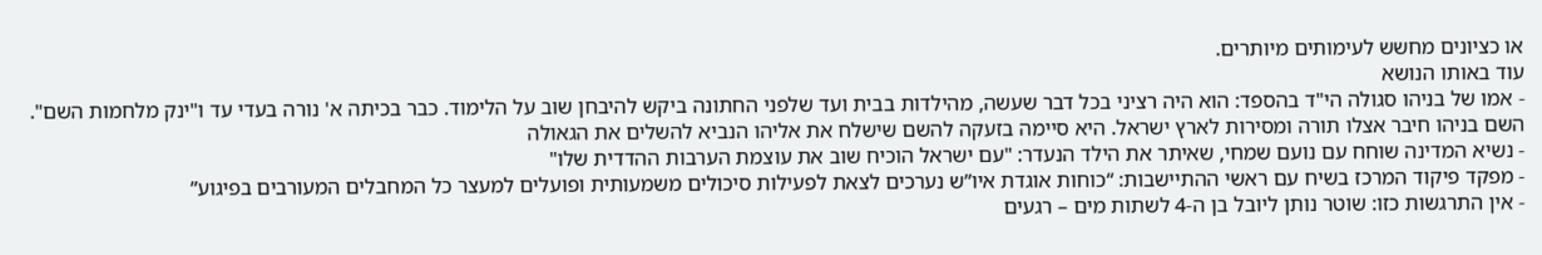או כציונים מחשש לעימותים מיותרים.
עוד באותו הנושא
- אמו של בניהו סגולה הי"ד בהספד: הוא היה רציני בכל דבר שעשה, מהילדות בבית ועד שלפני החתונה ביקש להיבחן שוב על הלימוד. כבר בכיתה א' נורה בעדי עד ו"ינק מלחמות השם". השם בניהו חיבר אצלו תורה ומסירות לארץ ישראל. היא סיימה בזעקה להשם שישלח את אליהו הנביא להשלים את הגאולה
- נשיא המדינה שוחח עם נועם שמחי, שאיתר את הילד הנעדר: "עם ישראל הוכיח שוב את עוצמת הערבות ההדדית שלו"
- מפקד פיקוד המרכז בשיח עם ראשי ההתיישבות: “כוחות אוגדת איו”ש נערכים לצאת לפעילות סיכולים משמעותית ופועלים למעצר כל המחבלים המעורבים בפיגוע”
- אין התרגשות כזו: שוטר נותן ליובל בן ה-4 לשתות מים – רגעים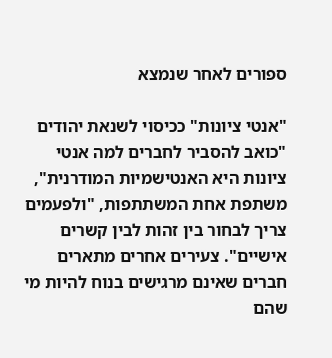ספורים לאחר שנמצא

"אנטי ציונות" ככיסוי לשנאת יהודים
"כואב להסביר לחברים למה אנטי ציונות היא האנטישמיות המודרנית", משתפת אחת המשתתפות, "ולפעמים צריך לבחור בין זהות לבין קשרים אישיים". צעירים אחרים מתארים חברים שאינם מרגישים בנוח להיות מי שהם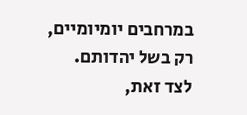במרחבים יומיומיים, רק בשל יהדותם.
לצד זאת,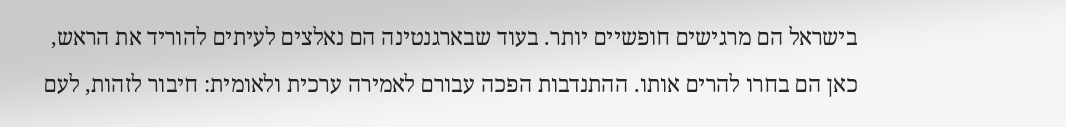בישראל הם מרגישים חופשיים יותר. בעוד שבארגנטינה הם נאלצים לעיתים להוריד את הראש, כאן הם בחרו להרים אותו. ההתנדבות הפכה עבורם לאמירה ערכית ולאומית: חיבור לזהות, לעם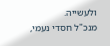ולעשייה.
מנכ"ל חסדי נעמי,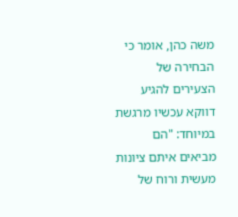משה כהן, אומר כי הבחירה של הצעירים להגיע דווקא עכשיו מרגשת במיוחד: "הם מביאים איתם ציונות מעשית ורוח של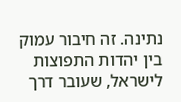נתינה. זה חיבור עמוק בין יהדות התפוצות לישראל, שעובר דרך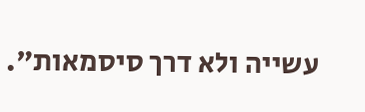עשייה ולא דרך סיסמאות".